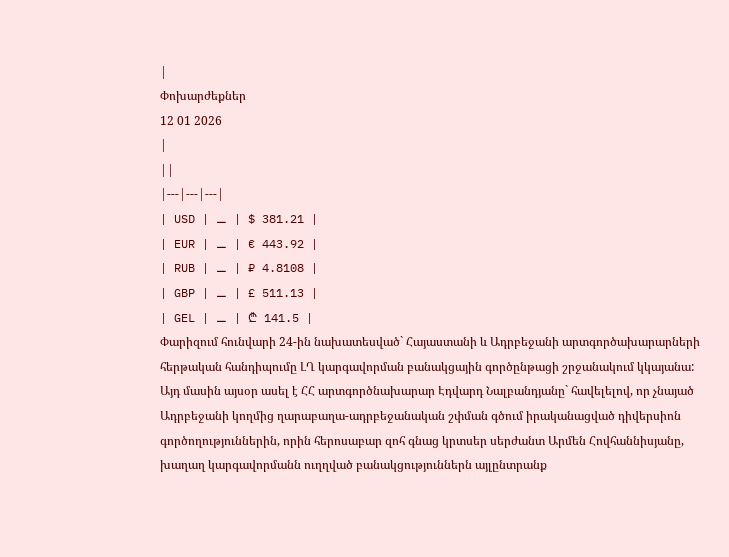|
Փոխարժեքներ
12 01 2026
|
||
|---|---|---|
| USD | ⚊ | $ 381.21 |
| EUR | ⚊ | € 443.92 |
| RUB | ⚊ | ₽ 4.8108 |
| GBP | ⚊ | £ 511.13 |
| GEL | ⚊ | ₾ 141.5 |
Փարիզում հունվարի 24-ին նախատեսված` Հայաստանի և Ադրբեջանի արտգործախարարների հերթական հանդիպումը ԼՂ կարգավորման բանակցային գործընթացի շրջանակում կկայանա: Այդ մասին այսօր ասել է ՀՀ արտգործնախարար Էդվարդ Նալբանդյանը` հավելելով, որ չնայած Ադրբեջանի կողմից ղարաբաղա-ադրբեջանական շփման գծում իրականացված դիվերսիոն գործողություններին, որին հերոսաբար զոհ գնաց կրտսեր սերժանտ Արմեն Հովհաննիսյանը, խաղաղ կարգավորմանն ուղղված բանակցություններն այլընտրանք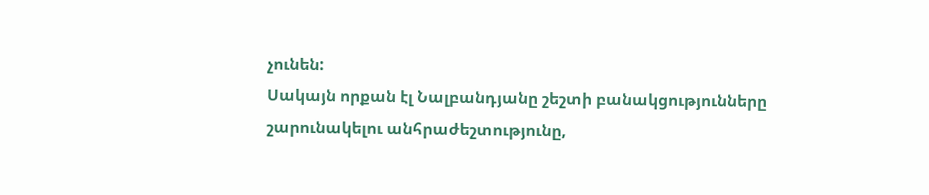չունեն:
Սակայն որքան էլ Նալբանդյանը շեշտի բանակցությունները շարունակելու անհրաժեշտությունը,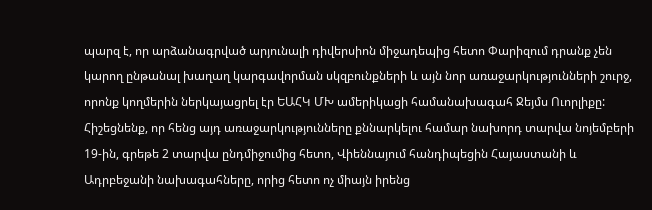պարզ է, որ արձանագրված արյունալի դիվերսիոն միջադեպից հետո Փարիզում դրանք չեն կարող ընթանալ խաղաղ կարգավորման սկզբունքների և այն նոր առաջարկությունների շուրջ, որոնք կողմերին ներկայացրել էր ԵԱՀԿ ՄԽ ամերիկացի համանախագահ Ջեյմս Ուորլիքը: Հիշեցնենք, որ հենց այդ առաջարկությունները քննարկելու համար նախորդ տարվա նոյեմբերի 19-ին, գրեթե 2 տարվա ընդմիջումից հետո, Վիեննայում հանդիպեցին Հայաստանի և Ադրբեջանի նախագահները, որից հետո ոչ միայն իրենց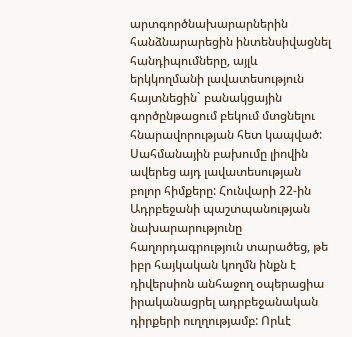արտգործնախարարներին հանձնարարեցին ինտենսիվացնել հանդիպումները, այլև երկկողմանի լավատեսություն հայտնեցին` բանակցային գործընթացում բեկում մտցնելու հնարավորության հետ կապված:
Սահմանային բախումը լիովին ավերեց այդ լավատեսության բոլոր հիմքերը: Հունվարի 22-ին Ադրբեջանի պաշտպանության նախարարությունը հաղորդագրություն տարածեց, թե իբր հայկական կողմն ինքն է դիվերսիոն անհաջող օպերացիա իրականացրել ադրբեջանական դիրքերի ուղղությամբ: Որևէ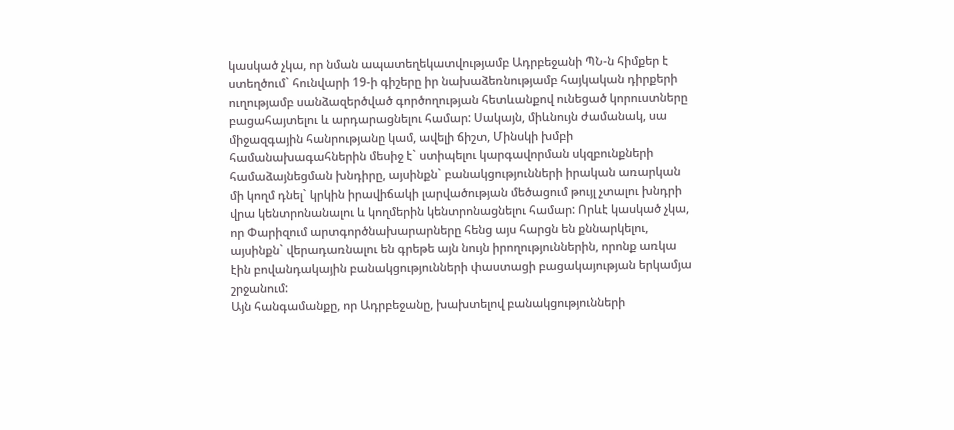կասկած չկա, որ նման ապատեղեկատվությամբ Ադրբեջանի ՊՆ-ն հիմքեր է ստեղծում` հունվարի 19-ի գիշերը իր նախաձեռնությամբ հայկական դիրքերի ուղությամբ սանձազերծված գործողության հետևանքով ունեցած կորուստները բացահայտելու և արդարացնելու համար: Սակայն, միևնույն ժամանակ, սա միջազգային հանրությանը կամ, ավելի ճիշտ, Մինսկի խմբի համանախագահներին մեսիջ է` ստիպելու կարգավորման սկզբունքների համաձայնեցման խնդիրը, այսինքն` բանակցությունների իրական առարկան մի կողմ դնել` կրկին իրավիճակի լարվածության մեծացում թույլ չտալու խնդրի վրա կենտրոնանալու և կողմերին կենտրոնացնելու համար: Որևէ կասկած չկա, որ Փարիզում արտգործնախարարները հենց այս հարցն են քննարկելու, այսինքն` վերադառնալու են գրեթե այն նույն իրողություններին, որոնք առկա էին բովանդակային բանակցությունների փաստացի բացակայության երկամյա շրջանում:
Այն հանգամանքը, որ Ադրբեջանը, խախտելով բանակցությունների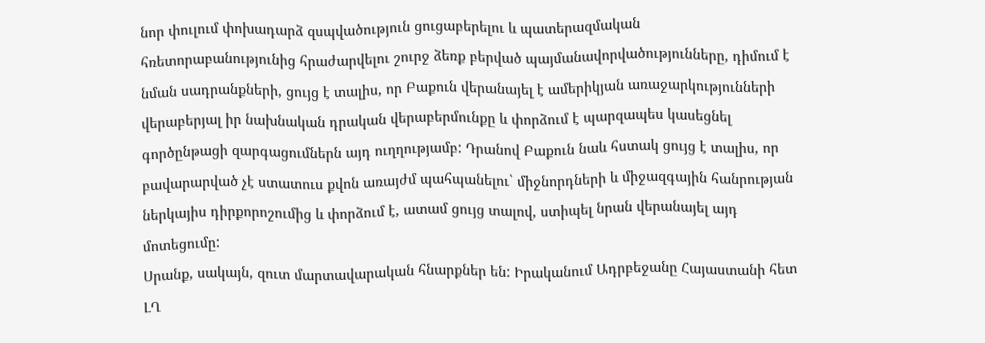նոր փուլում փոխադարձ զսպվածություն ցուցաբերելու և պատերազմական հռետորաբանությունից հրաժարվելու շուրջ ձեռք բերված պայմանավորվածությունները, դիմում է նման սադրանքների, ցույց է տալիս, որ Բաքուն վերանայել է ամերիկյան առաջարկությունների վերաբերյալ իր նախնական դրական վերաբերմունքը և փորձում է պարզապես կասեցնել գործընթացի զարգացումներն այդ ուղղությամբ: Դրանով Բաքուն նաև հստակ ցույց է տալիս, որ բավարարված չէ ստատուս քվոն առայժմ պահպանելու` միջնորդների և միջազգային հանրության ներկայիս դիրքորոշումից և փորձում է, ատամ ցույց տալով, ստիպել նրան վերանայել այդ մոտեցումը:
Սրանք, սակայն, զուտ մարտավարական հնարքներ են: Իրականում Ադրբեջանը Հայաստանի հետ ԼՂ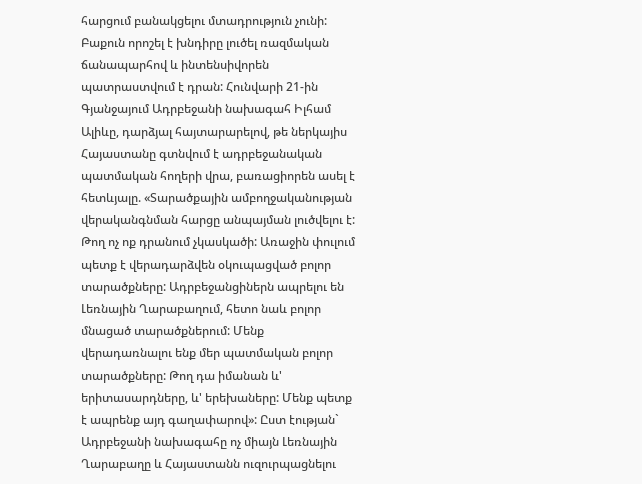հարցում բանակցելու մտադրություն չունի: Բաքուն որոշել է խնդիրը լուծել ռազմական ճանապարհով և ինտենսիվորեն պատրաստվում է դրան: Հունվարի 21-ին Գյանջայում Ադրբեջանի նախագահ Իլհամ Ալիևը, դարձյալ հայտարարելով, թե ներկայիս Հայաստանը գտնվում է ադրբեջանական պատմական հողերի վրա, բառացիորեն ասել է հետևյալը. «Տարածքային ամբողջականության վերականգնման հարցը անպայման լուծվելու է: Թող ոչ ոք դրանում չկասկածի: Առաջին փուլում պետք է վերադարձվեն օկուպացված բոլոր տարածքները: Ադրբեջանցիներն ապրելու են Լեռնային Ղարաբաղում, հետո նաև բոլոր մնացած տարածքներում: Մենք վերադառնալու ենք մեր պատմական բոլոր տարածքները: Թող դա իմանան և' երիտասարդները, և' երեխաները: Մենք պետք է ապրենք այդ գաղափարով»: Ըստ էության` Ադրբեջանի նախագահը ոչ միայն Լեռնային Ղարաբաղը և Հայաստանն ուզուրպացնելու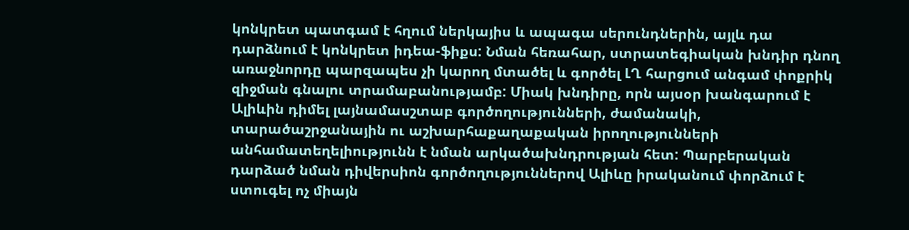կոնկրետ պատգամ է հղում ներկայիս և ապագա սերունդներին, այլև դա դարձնում է կոնկրետ իդեա-ֆիքս: Նման հեռահար, ստրատեգիական խնդիր դնող առաջնորդը պարզապես չի կարող մտածել և գործել ԼՂ հարցում անգամ փոքրիկ զիջման գնալու տրամաբանությամբ: Միակ խնդիրը, որն այսօր խանգարում է Ալիևին դիմել լայնամասշտաբ գործողությունների, ժամանակի, տարածաշրջանային ու աշխարհաքաղաքական իրողությունների անհամատեղելիությունն է նման արկածախնդրության հետ: Պարբերական դարձած նման դիվերսիոն գործողություններով Ալիևը իրականում փորձում է ստուգել ոչ միայն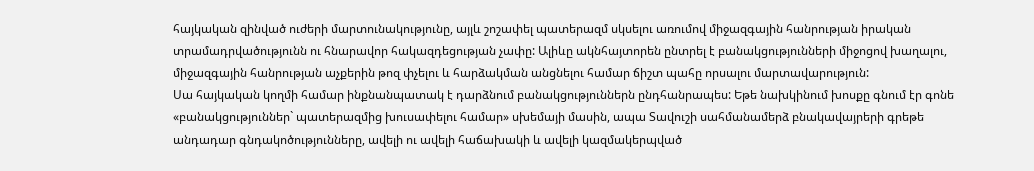հայկական զինված ուժերի մարտունակությունը, այլև շոշափել պատերազմ սկսելու առումով միջազգային հանրության իրական տրամադրվածությունն ու հնարավոր հակազդեցության չափը: Ալիևը ակնհայտորեն ընտրել է բանակցությունների միջոցով խաղալու, միջազգային հանրության աչքերին թոզ փչելու և հարձակման անցնելու համար ճիշտ պահը որսալու մարտավարություն:
Սա հայկական կողմի համար ինքնանպատակ է դարձնում բանակցություններն ընդհանրապես: Եթե նախկինում խոսքը գնում էր գոնե «բանակցություններ` պատերազմից խուսափելու համար» սխեմայի մասին, ապա Տավուշի սահմանամերձ բնակավայրերի գրեթե անդադար գնդակոծությունները, ավելի ու ավելի հաճախակի և ավելի կազմակերպված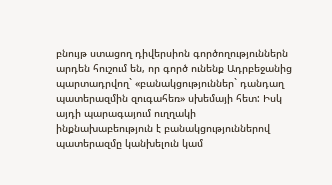բնույթ ստացող դիվերսիոն գործողություններն արդեն հուշում են, որ գործ ունենք Ադրբեջանից պարտադրվող` «բանակցություններ` դանդաղ պատերազմին զուգահեռ» սխեմայի հետ: Իսկ այդի պարագայում ուղղակի ինքնախաբեություն է բանակցություններով պատերազմը կանխելուն կամ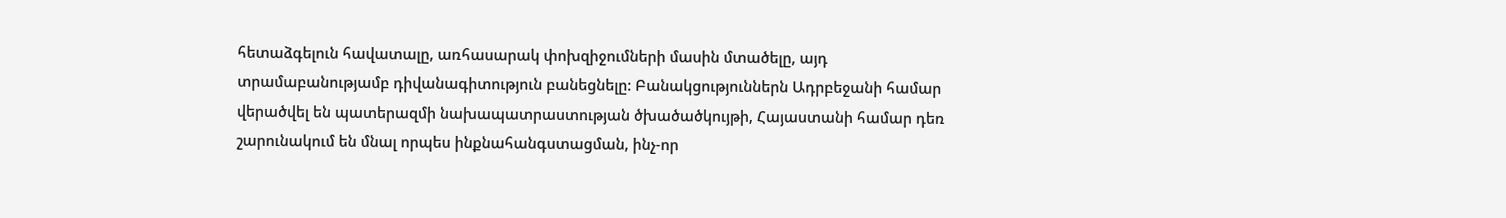հետաձգելուն հավատալը, առհասարակ փոխզիջումների մասին մտածելը, այդ տրամաբանությամբ դիվանագիտություն բանեցնելը: Բանակցություններն Ադրբեջանի համար վերածվել են պատերազմի նախապատրաստության ծխածածկույթի, Հայաստանի համար դեռ շարունակում են մնալ որպես ինքնահանգստացման, ինչ-որ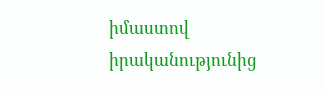իմաստով իրականությունից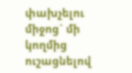փախչելու միջոց` մի կողմից ուշացնելով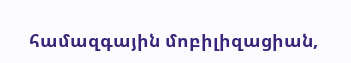համազգային մոբիլիզացիան,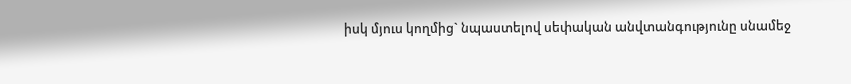իսկ մյուս կողմից` նպաստելով սեփական անվտանգությունը սնամեջ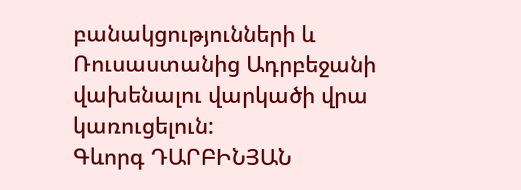բանակցությունների և Ռուսաստանից Ադրբեջանի վախենալու վարկածի վրա կառուցելուն:
Գևորգ ԴԱՐԲԻՆՅԱՆ